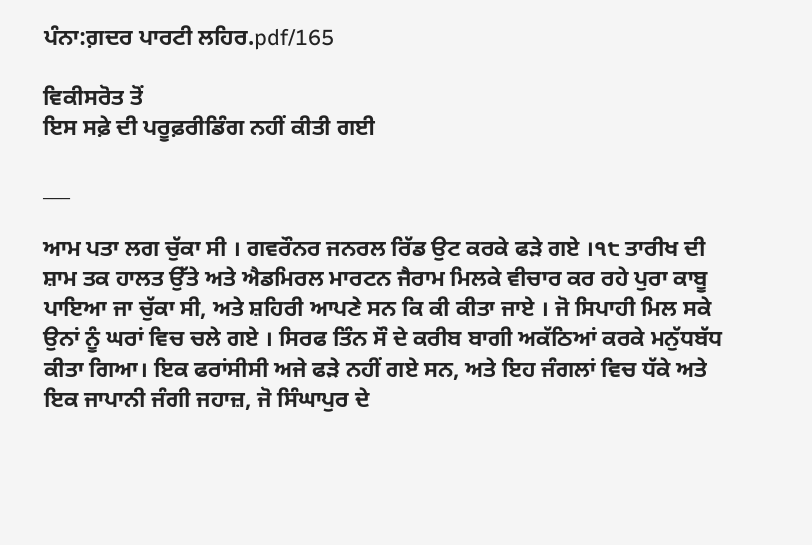ਪੰਨਾ:ਗ਼ਦਰ ਪਾਰਟੀ ਲਹਿਰ.pdf/165

ਵਿਕੀਸਰੋਤ ਤੋਂ
ਇਸ ਸਫ਼ੇ ਦੀ ਪਰੂਫ਼ਰੀਡਿੰਗ ਨਹੀਂ ਕੀਤੀ ਗਈ

___

ਆਮ ਪਤਾ ਲਗ ਚੁੱਕਾ ਸੀ । ਗਵਰੌਨਰ ਜਨਰਲ ਰਿੱਡ ਉਟ ਕਰਕੇ ਫੜੇ ਗਏ ।੧੮ ਤਾਰੀਖ ਦੀ ਸ਼ਾਮ ਤਕ ਹਾਲਤ ਉੱਤੇ ਅਤੇ ਐਡਮਿਰਲ ਮਾਰਟਨ ਜੈਰਾਮ ਮਿਲਕੇ ਵੀਚਾਰ ਕਰ ਰਹੇ ਪੁਰਾ ਕਾਬੂ ਪਾਇਆ ਜਾ ਚੁੱਕਾ ਸੀ, ਅਤੇ ਸ਼ਹਿਰੀ ਆਪਣੇ ਸਨ ਕਿ ਕੀ ਕੀਤਾ ਜਾਏ । ਜੋ ਸਿਪਾਹੀ ਮਿਲ ਸਕੇ ਉਨਾਂ ਨੂੰ ਘਰਾਂ ਵਿਚ ਚਲੇ ਗਏ । ਸਿਰਫ ਤਿੰਨ ਸੌ ਦੇ ਕਰੀਬ ਬਾਗੀ ਅਕੱਠਿਆਂ ਕਰਕੇ ਮਨੁੱਧਬੱਧ ਕੀਤਾ ਗਿਆ। ਇਕ ਫਰਾਂਸੀਸੀ ਅਜੇ ਫੜੇ ਨਹੀਂ ਗਏ ਸਨ, ਅਤੇ ਇਹ ਜੰਗਲਾਂ ਵਿਚ ਧੱਕੇ ਅਤੇ ਇਕ ਜਾਪਾਨੀ ਜੰਗੀ ਜਹਾਜ਼, ਜੋ ਸਿੰਘਾਪੁਰ ਦੇ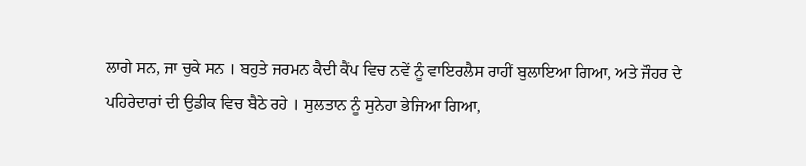ਲਾਗੇ ਸਨ, ਜਾ ਚੁਕੇ ਸਨ । ਬਹੁਤੇ ਜਰਮਨ ਕੈਦੀ ਕੈਂਪ ਵਿਚ ਨਵੇਂ ਨੂੰ ਵਾਇਰਲੈਸ ਰਾਹੀਂ ਬੁਲਾਇਆ ਗਿਆ, ਅਤੇ ਜੌਹਰ ਦੇ ਪਹਿਰੇਦਾਰਾਂ ਦੀ ਉਡੀਕ ਵਿਚ ਬੈਠੇ ਰਹੇ । ਸੁਲਤਾਨ ਨੂੰ ਸੁਨੇਹਾ ਭੇਜਿਆ ਗਿਆ,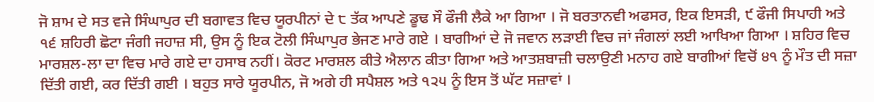ਜੋ ਸ਼ਾਮ ਦੇ ਸਤ ਵਜੇ ਸਿੰਘਾਪੁਰ ਦੀ ਬਗਾਵਤ ਵਿਚ ਯੂਰਪੀਨਾਂ ਦੇ ੮ ਤੱਕ ਆਪਣੇ ਡੂਢ ਸੌ ਫੌਜੀ ਲੈਕੇ ਆ ਗਿਆ । ਜੋ ਬਰਤਾਨਵੀ ਅਫਸਰ, ਇਕ ਇਸੜੀ, ੯ ਫੌਜੀ ਸਿਪਾਹੀ ਅਤੇ ੧੬ ਸ਼ਹਿਰੀ ਛੋਟਾ ਜੰਗੀ ਜਹਾਜ਼ ਸੀ, ਉਸ ਨੂੰ ਇਕ ਟੋਲੀ ਸਿੰਘਾਪੁਰ ਭੇਜਣ ਮਾਰੇ ਗਏ । ਬਾਗੀਆਂ ਦੇ ਜੋ ਜਵਾਨ ਲੜਾਈ ਵਿਚ ਜਾਂ ਜੰਗਲਾਂ ਲਈ ਆਖਿਆ ਗਿਆ । ਸ਼ਹਿਰ ਵਿਚ ਮਾਰਸ਼ਲ-ਲਾ ਦਾ ਵਿਚ ਮਾਰੇ ਗਏ ਦਾ ਹਸਾਬ ਨਹੀਂ। ਕੋਰਟ ਮਾਰਸ਼ਲ ਕੀਤੇ ਐਲਾਨ ਕੀਤਾ ਗਿਆ ਅਤੇ ਆਤਸ਼ਬਾਜ਼ੀ ਚਲਾਉਣੀ ਮਨਾਹ ਗਏ ਬਾਗੀਆਂ ਵਿਚੋਂ ੪੧ ਨੂੰ ਮੌਤ ਦੀ ਸਜ਼ਾ ਦਿੱਤੀ ਗਈ, ਕਰ ਦਿੱਤੀ ਗਈ । ਬਹੁਤ ਸਾਰੇ ਯੂਰਪੀਨ, ਜੋ ਅਗੇ ਹੀ ਸਪੈਸ਼ਲ ਅਤੇ ੧੨੫ ਨੂੰ ਇਸ ਤੋਂ ਘੱਟ ਸਜ਼ਾਵਾਂ ।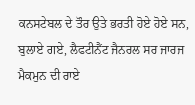ਕਨਸਟੇਬਲ ਦੇ ਤੌਰ ਉਤੇ ਭਰਤੀ ਹੋਏ ਹੋਏ ਸਨ, ਬੁਲਾਏ ਗਏ, ਲੈਫਟੀਨੈਂਟ ਜੈਨਰਲ ਸਰ ਜਾਰਜ ਮੈਕਮੁਨ ਦੀ ਰਾਏ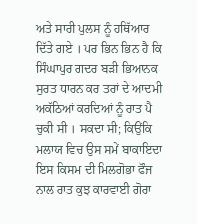ਅਤੇ ਸਾਰੀ ਪੁਲਸ ਨੂੰ ਹਥਿੱਆਰ ਦਿੱਤੇ ਗਏ । ਪਰ ਭਿਨ ਭਿਨ ਹੈ ਕਿ ਸਿੰਘਾਪੁਰ ਗਦਰ ਬੜੀ ਭਿਆਨਕ ਸੁਰਤ ਧਾਰਨ ਕਰ ਤਰਾਂ ਦੇ ਆਦਮੀ ਅਕੱਠਿਆਂ ਕਰਦਿਆਂ ਨੂੰ ਰਾਤ ਪੈ ਚੁਕੀ ਸੀ । ਸਕਦਾ ਸੀ; ਕਿਉਂਕਿ ਮਲਾਯ ਵਿਚ ਉਸ ਸਮੇਂ ਬਾਕਾਇਦਾ ਇਸ ਕਿਸਮ ਦੀ ਮਿਲਗੋਭਾ ਫੌਜ ਨਾਲ ਰਾਤ ਕੁਝ ਕਾਰਵਾਈ ਗੋਰਾ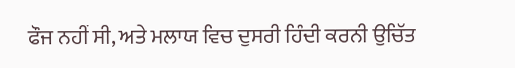ਫੌਜ ਨਹੀਂ ਸੀ, ਅਤੇ ਮਲਾਯ ਵਿਚ ਦੁਸਰੀ ਹਿੰਦੀ ਕਰਨੀ ਉਚਿੱਤ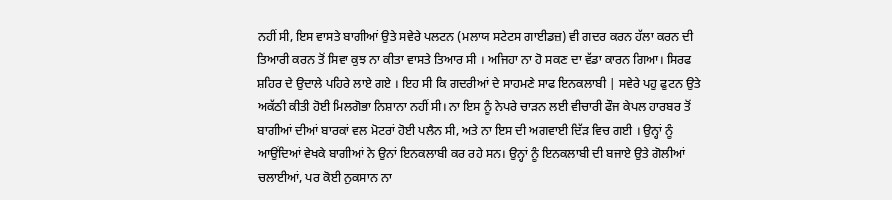ਨਹੀਂ ਸੀ, ਇਸ ਵਾਸਤੇ ਬਾਗੀਆਂ ਉਤੇ ਸਵੇਰੇ ਪਲਟਨ (ਮਲਾਯ ਸਟੇਟਸ ਗਾਈਡਜ਼) ਵੀ ਗਦਰ ਕਰਨ ਹੱਲਾ ਕਰਨ ਦੀ ਤਿਆਰੀ ਕਰਨ ਤੋਂ ਸਿਵਾ ਕੁਝ ਨਾ ਕੀਤਾ ਵਾਸਤੇ ਤਿਆਰ ਸੀ । ਅਜਿਹਾ ਨਾ ਹੋ ਸਕਣ ਦਾ ਵੱਡਾ ਕਾਰਨ ਗਿਆ। ਸਿਰਫ ਸ਼ਹਿਰ ਦੇ ਉਦਾਲੇ ਪਹਿਰੇ ਲਾਏ ਗਏ । ਇਹ ਸੀ ਕਿ ਗਦਰੀਆਂ ਦੇ ਸਾਹਮਣੇ ਸਾਫ ਇਨਕਲਾਬੀ | ਸਵੇਰੇ ਪਹੁ ਫੁਟਨ ਉਤੇ ਅਕੱਠੀ ਕੀਤੀ ਹੋਈ ਮਿਲਗੋਭਾ ਨਿਸ਼ਾਨਾ ਨਹੀਂ ਸੀ। ਨਾ ਇਸ ਨੂੰ ਨੇਪਰੇ ਚਾੜਨ ਲਈ ਵੀਚਾਰੀ ਫੌਜ ਕੇਪਲ ਹਾਰਬਰ ਤੋਂ ਬਾਗੀਆਂ ਦੀਆਂ ਬਾਰਕਾਂ ਵਲ ਮੋਟਰਾਂ ਹੋਈ ਪਲੈਨ ਸੀ, ਅਤੇ ਨਾ ਇਸ ਦੀ ਅਗਵਾਈ ਦਿੱੜ ਵਿਚ ਗਈ । ਉਨ੍ਹਾਂ ਨੂੰ ਆਉਂਦਿਆਂ ਵੇਖਕੇ ਬਾਗੀਆਂ ਨੇ ਉਨਾਂ ਇਨਕਲਾਬੀ ਕਰ ਰਹੇ ਸਨ। ਉਨ੍ਹਾਂ ਨੂੰ ਇਨਕਲਾਬੀ ਦੀ ਬਜਾਏ ਉਤੇ ਗੋਲੀਆਂ ਚਲਾਈਆਂ, ਪਰ ਕੋਈ ਨੁਕਸਾਨ ਨਾ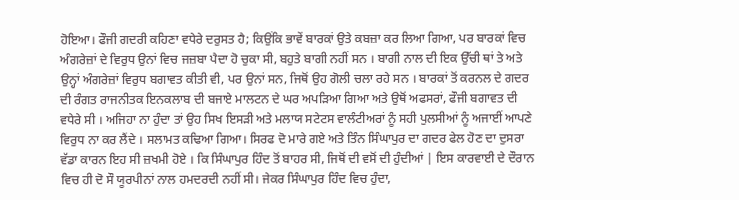ਹੋਇਆ। ਫੌਜੀ ਗਦਰੀ ਕਹਿਣਾ ਵਧੇਰੇ ਦਰੁਸਤ ਹੈ; ਕਿਉਂਕਿ ਭਾਵੇਂ ਬਾਰਕਾਂ ਉਤੇ ਕਬਜ਼ਾ ਕਰ ਲਿਆ ਗਿਆ, ਪਰ ਬਾਰਕਾਂ ਵਿਚ ਅੰਗਰੇਜ਼ਾਂ ਦੇ ਵਿਰੁਧ ਉਨਾਂ ਵਿਚ ਜਜ਼ਬਾ ਪੈਦਾ ਹੋ ਚੁਕਾ ਸੀ, ਬਹੁਤੇ ਬਾਗੀ ਨਹੀਂ ਸਨ । ਬਾਗੀ ਨਾਲ ਦੀ ਇਕ ਉੱਚੀ ਥਾਂ ਤੇ ਅਤੇ ਉਨ੍ਹਾਂ ਅੰਗਰੇਜ਼ਾਂ ਵਿਰੁਧ ਬਗਾਵਤ ਕੀਤੀ ਵੀ, ਪਰ ਉਨਾਂ ਸਨ, ਜਿਥੋਂ ਉਹ ਗੋਲੀ ਚਲਾ ਰਹੇ ਸਨ । ਬਾਰਕਾਂ ਤੋਂ ਕਰਨਲ ਦੇ ਗਦਰ ਦੀ ਰੰਗਤ ਰਾਜਨੀਤਕ ਇਨਕਲਾਬ ਦੀ ਬਜਾਏ ਮਾਲਟਨ ਦੇ ਘਰ ਅਪੜਿਆ ਗਿਆ ਅਤੇ ਉਥੋਂ ਅਫਸਰਾਂ, ਫੌਜੀ ਬਗਾਵਤ ਦੀ ਵਧੇਰੇ ਸੀ । ਅਜਿਹਾ ਨਾ ਹੁੰਦਾ ਤਾਂ ਉਹ ਸਿਖ ਇਸੜੀ ਅਤੇ ਮਲਾਯ ਸਟੇਟਸ ਵਾਲੰਟੀਅਰਾਂ ਨੂੰ ਸਹੀ ਪੁਲਸੀਆਂ ਨੂੰ ਅਜਾਈਂ ਆਪਣੇ ਵਿਰੁਧ ਨਾ ਕਰ ਲੈਂਦੇ । ਸਲਾਮਤ ਕਢਿਆ ਗਿਆ। ਸਿਰਫ ਦੋ ਮਾਰੇ ਗਏ ਅਤੇ ਤਿੰਨ ਸਿੰਘਾਪੁਰ ਦਾ ਗਦਰ ਫੇਲ ਹੋਣ ਦਾ ਦੁਸਰਾ ਵੱਡਾ ਕਾਰਨ ਇਹ ਸੀ ਜ਼ਖਮੀ ਹੋਏ । ਕਿ ਸਿੰਘਾਪੁਰ ਹਿੰਦ ਤੋਂ ਬਾਹਰ ਸੀ, ਜਿਥੋਂ ਦੀ ਵਸੋਂ ਦੀ ਹੁੰਦੀਆਂ | ਇਸ ਕਾਰਵਾਈ ਦੇ ਦੌਰਾਨ ਵਿਚ ਹੀ ਦੋ ਸੌ ਯੂਰਪੀਨਾਂ ਨਾਲ ਹਮਦਰਦੀ ਨਹੀਂ ਸੀ। ਜੇਕਰ ਸਿੰਘਾਪੁਰ ਹਿੰਦ ਵਿਚ ਹੁੰਦਾ,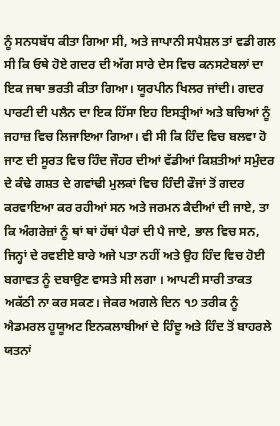ਨੂੰ ਸਨਧਬੱਧ ਕੀਤਾ ਗਿਆ ਸੀ, ਅਤੇ ਜਾਪਾਨੀ ਸਪੈਸ਼ਲ ਤਾਂ ਵਡੀ ਗਲ ਸੀ ਕਿ ਓਥੇ ਹੋਏ ਗਦਰ ਦੀ ਅੱਗ ਸਾਰੇ ਦੇਸ ਵਿਚ ਕਨਸਟੇਬਲਾਂ ਦਾ ਇਕ ਜਥਾ ਭਰਤੀ ਕੀਤਾ ਗਿਆ। ਯੂਰਪੀਨ ਖਿਲਰ ਜਾਂਦੀ। ਗਦਰ ਪਾਰਟੀ ਦੀ ਪਲੈਨ ਦਾ ਇਕ ਹਿੱਸਾ ਇਹ ਇਸਤ੍ਰੀਆਂ ਅਤੇ ਬਚਿਆਂ ਨੂੰ ਜਹਾਜ਼ ਵਿਚ ਲਿਜਾਇਆ ਗਿਆ। ਵੀ ਸੀ ਕਿ ਹਿੰਦ ਵਿਚ ਬਲਵਾ ਹੋ ਜਾਣ ਦੀ ਸੂਰਤ ਵਿਚ ਹਿੰਦ ਜੌਹਰ ਦੀਆਂ ਵੱਡੀਆਂ ਕਿਸ਼ਤੀਆਂ ਸਮੁੰਦਰ ਦੇ ਕੰਢੇ ਗਸ਼ਤ ਦੇ ਗਵਾਂਢੀ ਮੁਲਕਾਂ ਵਿਚ ਹਿੰਦੀ ਫੌਜਾਂ ਤੋਂ ਗਦਰ ਕਰਵਾਇਆ ਕਰ ਰਹੀਆਂ ਸਨ ਅਤੇ ਜਰਮਨ ਕੈਦੀਆਂ ਦੀ ਜਾਏ, ਤਾ ਕਿ ਅੰਗਰੇਜ਼ਾਂ ਨੂੰ ਥਾਂ ਥਾਂ ਹੱਥਾਂ ਪੈਰਾਂ ਦੀ ਪੈ ਜਾਏ, ਭਾਲ ਵਿਚ ਸਨ, ਜਿਨ੍ਹਾਂ ਦੇ ਰਵਈਏ ਬਾਰੇ ਅਜੇ ਪਤਾ ਨਹੀਂ ਅਤੇ ਉਹ ਹਿੰਦ ਵਿਚ ਹੋਈ ਬਗਾਵਤ ਨੂੰ ਦਬਾਉਣ ਵਾਸਤੇ ਸੀ ਲਗਾ । ਆਪਣੀ ਸਾਰੀ ਤਾਕਤ ਅਕੱਠੀ ਨਾ ਕਰ ਸਕਣ। ਜੇਕਰ ਅਗਲੇ ਦਿਨ ੧੭ ਤਰੀਕ ਨੂੰ ਐਡਮਰਲ ਹੂਯੂਅਟ ਇਨਕਲਾਬੀਆਂ ਦੇ ਹਿੰਦੂ ਅਤੇ ਹਿੰਦ ਤੋਂ ਬਾਹਰਲੇ ਯਤਨਾਂ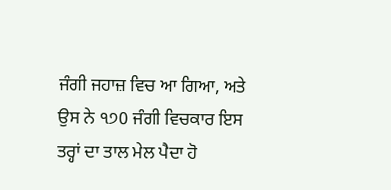ਜੰਗੀ ਜਹਾਜ਼ ਵਿਚ ਆ ਗਿਆ, ਅਤੇ ਉਸ ਨੇ ੧੭0 ਜੰਗੀ ਵਿਚਕਾਰ ਇਸ ਤਰ੍ਹਾਂ ਦਾ ਤਾਲ ਮੇਲ ਪੈਦਾ ਹੋ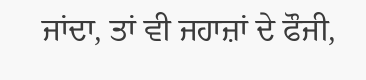ਜਾਂਦਾ, ਤਾਂ ਵੀ ਜਹਾਜ਼ਾਂ ਦੇ ਫੌਜੀ,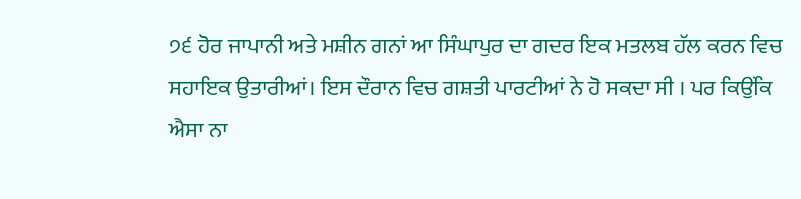੭੬ ਹੋਰ ਜਾਪਾਨੀ ਅਤੇ ਮਸ਼ੀਨ ਗਨਾਂ ਆ ਸਿੰਘਾਪੁਰ ਦਾ ਗਦਰ ਇਕ ਮਤਲਬ ਹੱਲ ਕਰਨ ਵਿਚ ਸਹਾਇਕ ਉਤਾਰੀਆਂ। ਇਸ ਦੌਰਾਨ ਵਿਚ ਗਸ਼ਤੀ ਪਾਰਟੀਆਂ ਨੇ ਹੋ ਸਕਦਾ ਸੀ । ਪਰ ਕਿਉਂਕਿ ਐਸਾ ਨਾ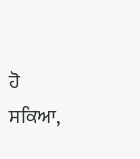ਹੋ ਸਕਿਆ,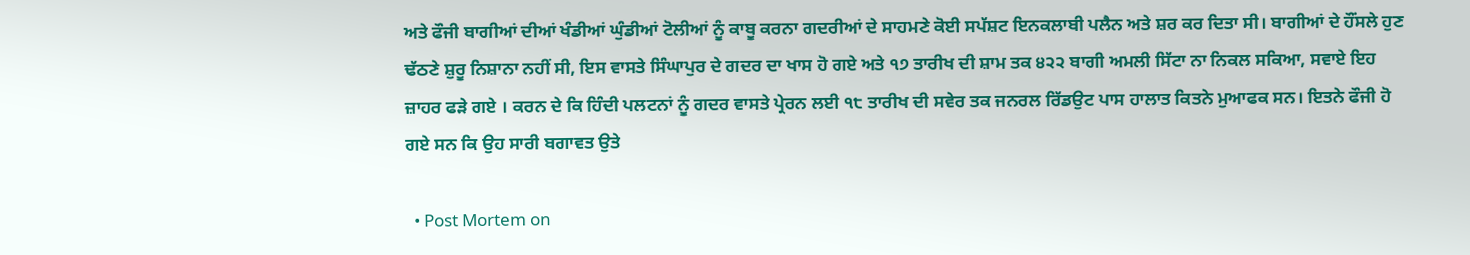ਅਤੇ ਫੌਜੀ ਬਾਗੀਆਂ ਦੀਆਂ ਖੰਡੀਆਂ ਘੁੰਡੀਆਂ ਟੋਲੀਆਂ ਨੂੰ ਕਾਬੂ ਕਰਨਾ ਗਦਰੀਆਂ ਦੇ ਸਾਹਮਣੇ ਕੋਈ ਸਪੱਸ਼ਟ ਇਨਕਲਾਬੀ ਪਲੈਨ ਅਤੇ ਸ਼ਰ ਕਰ ਦਿਤਾ ਸੀ। ਬਾਗੀਆਂ ਦੇ ਹੌਂਸਲੇ ਹੁਣ ਢੱਠਣੇ ਸ਼ੁਰੂ ਨਿਸ਼ਾਨਾ ਨਹੀਂ ਸੀ, ਇਸ ਵਾਸਤੇ ਸਿੰਘਾਪੁਰ ਦੇ ਗਦਰ ਦਾ ਖਾਸ ਹੋ ਗਏ ਅਤੇ ੧੭ ਤਾਰੀਖ ਦੀ ਸ਼ਾਮ ਤਕ ੪੨੨ ਬਾਗੀ ਅਮਲੀ ਸਿੱਟਾ ਨਾ ਨਿਕਲ ਸਕਿਆ, ਸਵਾਏ ਇਹ ਜ਼ਾਹਰ ਫੜੇ ਗਏ । ਕਰਨ ਦੇ ਕਿ ਹਿੰਦੀ ਪਲਟਨਾਂ ਨੂੰ ਗਦਰ ਵਾਸਤੇ ਪ੍ਰੇਰਨ ਲਈ ੧੮ ਤਾਰੀਖ ਦੀ ਸਵੇਰ ਤਕ ਜਨਰਲ ਰਿੱਡਉਟ ਪਾਸ ਹਾਲਾਤ ਕਿਤਨੇ ਮੁਆਫਕ ਸਨ। ਇਤਨੇ ਫੌਜੀ ਹੋ ਗਏ ਸਨ ਕਿ ਉਹ ਸਾਰੀ ਬਗਾਵਤ ਉਤੇ

  • Post Mortem on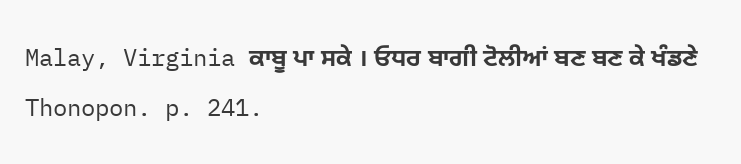Malay, Virginia ਕਾਬੂ ਪਾ ਸਕੇ । ਓਧਰ ਬਾਗੀ ਟੋਲੀਆਂ ਬਣ ਬਣ ਕੇ ਖੰਡਣੇ Thonopon. p. 241.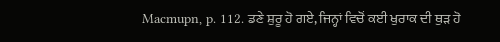Macmupn, p. 112. ਡਣੇ ਸ਼ੁਰੂ ਹੋ ਗਏ, ਜਿਨ੍ਹਾਂ ਵਿਚੋਂ ਕਈ ਖੁਰਾਕ ਦੀ ਥੁੜ ਹੋ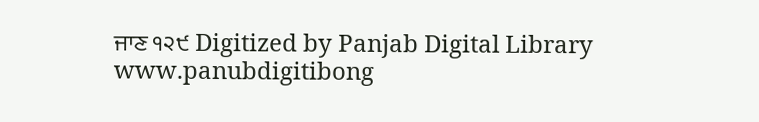ਜਾਣ ੧੨੯ Digitized by Panjab Digital Library www.panubdigitibong